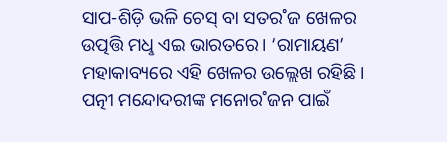ସାପ-ଶିଡ଼ି ଭଳି ଚେସ୍ ବା ସତର˚ଜ ଖେଳର ଉତ୍ପତ୍ତି ମଧୢ ଏଇ ଭାରତରେ। ‘ରାମାୟଣ’ ମହାକାବ୍ୟରେ ଏହି ଖେଳର ଉଲ୍ଲେଖ ରହିଛି। ପତ୍ନୀ ମନ୍ଦୋଦରୀଙ୍କ ମନୋର˚ଜନ ପାଇଁ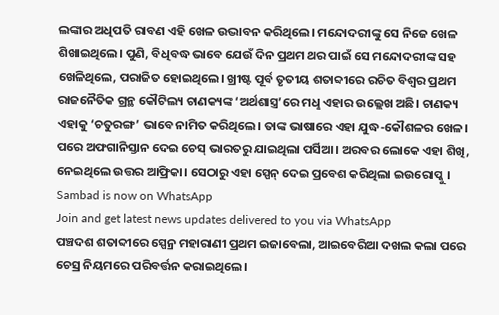ଲଙ୍କାର ଅଧିପତି ରାବଣ ଏହି ଖେଳ ଉଦ୍ଭାବନ କରିଥିଲେ। ମନ୍ଦୋଦରୀଙ୍କୁ ସେ ନିଜେ ଖେଳ ଶିଖାଇଥିଲେ। ପୁଣି, ବିଧିବଦ୍ଧ ଭାବେ ଯେଉଁ ଦିନ ପ୍ରଥମ ଥର ପାଇଁ ସେ ମନ୍ଦୋଦରୀଙ୍କ ସହ ଖେଳିଥିଲେ, ପରାଜିତ ହୋଇଥିଲେ। ଖ୍ରୀଷ୍ଟ ପୂର୍ବ ତୃତୀୟ ଶତାବ୍ଦୀରେ ରଚିତ ବିଶ୍ବର ପ୍ରଥମ ରାଜନୈତିକ ଗ୍ରନ୍ଥ କୌଟିଲ୍ୟ ଚାଣକ୍ୟଙ୍କ ‘ଅର୍ଥଶାସ୍ତ୍ର’ରେ ମଧୢ ଏହାର ଉଲ୍ଲେଖ ଅଛି। ଚାଣକ୍ୟ ଏହାକୁ ‘ଚତୁରଙ୍ଗ’ ଭାବେ ନାମିତ କରିଥିଲେ। ତାଙ୍କ ଭାଷାରେ ଏହା ଯୁଦ୍ଧ-କୌଶଳର ଖେଳ। ପରେ ଅଫଗାନିସ୍ତାନ ଦେଇ ଚେସ୍ ଭାରତରୁ ଯାଇଥିଲା ପର୍ସିଆ। ଅରବର ଲୋକେ ଏହା ଶିଖି, ନେଇଥିଲେ ଉତ୍ତର ଆଫ୍ରିକା। ସେଠାରୁ ଏହା ସ୍ପେନ୍ ଦେଇ ପ୍ରବେଶ କରିଥିଲା ଇଉରୋପ୍କୁ।
Sambad is now on WhatsApp
Join and get latest news updates delivered to you via WhatsApp
ପଞ୍ଚଦଶ ଶତାବ୍ଦୀରେ ସ୍ପେନ୍ର ମହାରାଣୀ ପ୍ରଥମ ଇଜାବେଲା, ଆଇବେରିଆ ଦଖଲ କଲା ପରେ ଚେସ୍ର ନିୟମରେ ପରିବର୍ତ୍ତନ କରାଇଥିଲେ।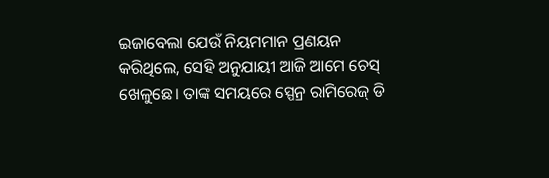ଇଜାବେଲା ଯେଉଁ ନିୟମମାନ ପ୍ରଣୟନ କରିଥିଲେ, ସେହି ଅନୁଯାୟୀ ଆଜି ଆମେ ଚେସ୍ ଖେଳୁଛେ। ତାଙ୍କ ସମୟରେ ସ୍ପେନ୍ର ରାମିରେଜ୍ ଡି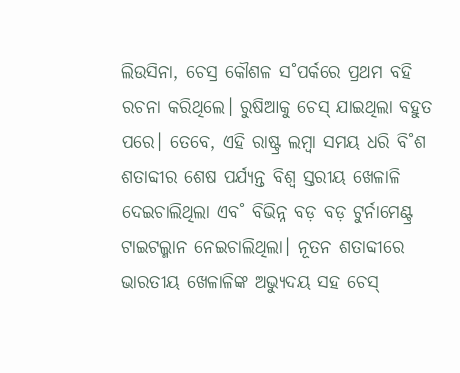ଲିଉସିନା, ଚେସ୍ର କୌଶଳ ସ˚ପର୍କରେ ପ୍ରଥମ ବହି ରଚନା କରିଥିଲେ। ରୁଷିଆକୁ ଚେସ୍ ଯାଇଥିଲା ବହୁତ ପରେ। ତେବେ, ଏହି ରାଷ୍ଟ୍ର ଲମ୍ବା ସମୟ ଧରି ବି˚ଶ ଶତାବ୍ଦୀର ଶେଷ ପର୍ଯ୍ୟନ୍ତ ବିଶ୍ବ ସ୍ତରୀୟ ଖେଳାଳି ଦେଇଚାଲିଥିଲା ଏବ˚ ବିଭିନ୍ନ ବଡ଼ ବଡ଼ ଟୁର୍ନାମେଣ୍ଟ୍ର ଟାଇଟଲ୍ମାନ ନେଇଚାଲିଥିଲା। ନୂତନ ଶତାବ୍ଦୀରେ ଭାରତୀୟ ଖେଳାଳିଙ୍କ ଅଭ୍ୟୁଦୟ ସହ ଚେସ୍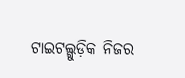ଟାଇଟଲ୍ଗୁଡ଼ିକ ନିଜର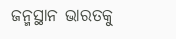ଜନ୍ମସ୍ଥାନ ଭାରତକୁ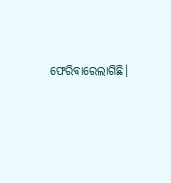ଫେରିବାରେଲାଗିଛି।